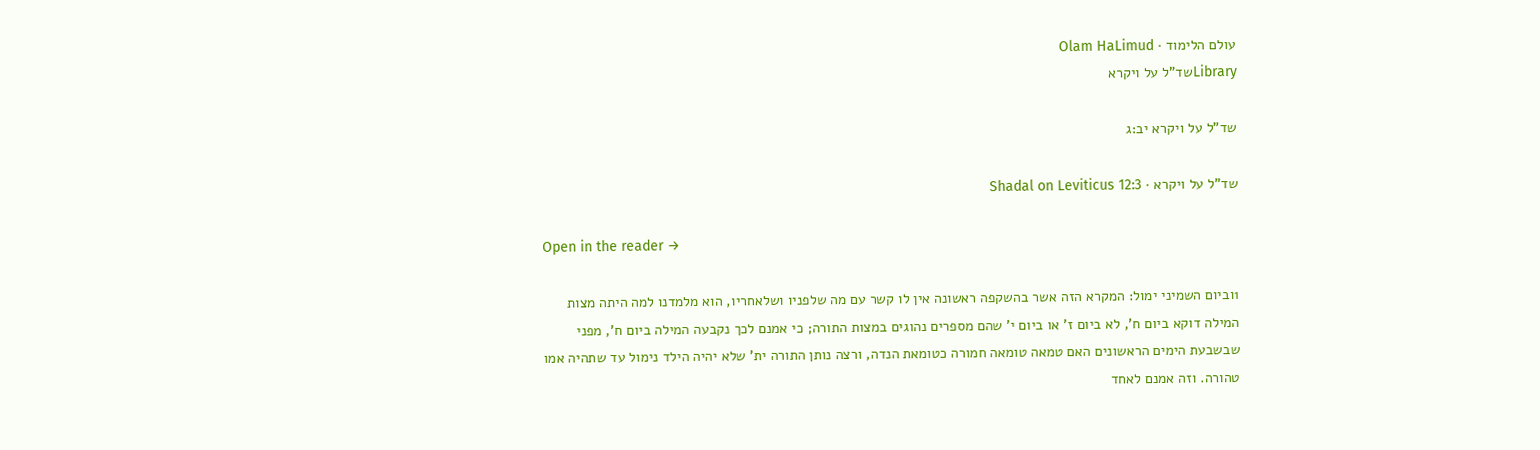עולם הלימוד · Olam HaLimud
Libraryשד"ל על ויקרא

שד"ל על ויקרא יב:ג

שד"ל על ויקרא · Shadal on Leviticus 12:3

Open in the reader →

1וביום השמיני ימול: המקרא הזה אשר בהשקפה ראשונה אין לו קשר עם מה שלפניו ושלאחריו, הוא מלמדנו למה היתה מצות המילה דוקא ביום ח', לא ביום ז' או ביום י' שהם מספרים נהוגים במצות התורה; כי אמנם לכך נקבעה המילה ביום ח', מפני שבשבעת הימים הראשונים האם טמאה טומאה חמורה כטומאת הנדה, ורצה נותן התורה ית' שלא יהיה הילד נימול עד שתהיה אמו טהורה. וזה אמנם לאחד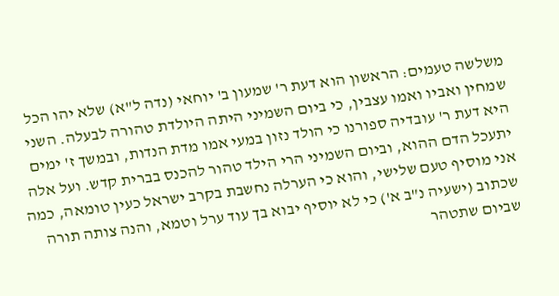משלשה טעמים: הראשון הוא דעת ר' שמעון ב' יוחאי (נדה ל"א) שלא יהו הכל שמחין ואביו ואמו עצבין, כי ביום השמיני היתה היולדת טהורה לבעלה. השני היא דעת ר' עובדיה ספורנו כי הולד נזון במעי אמו מדת הנדות, ובמשך ז' ימים יתעכל הדם ההוא, וביום השמיני הרי הילד טהור להכנס בברית קדש. ועל אלה אני מוסיף טעם שלישי, והוא כי הערלה נחשבת בקרב ישראל כעין טומאה, כמה שכתוב (ישעיה נ"ב א') כי לא יוסיף יבוא בך עוד ערל וטמא, והנה צותה תורה שביום שתטהר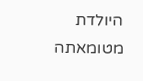היולדת מטומאתה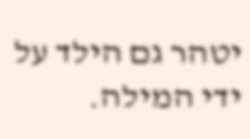יטהר גם הילד על ידי המילה.